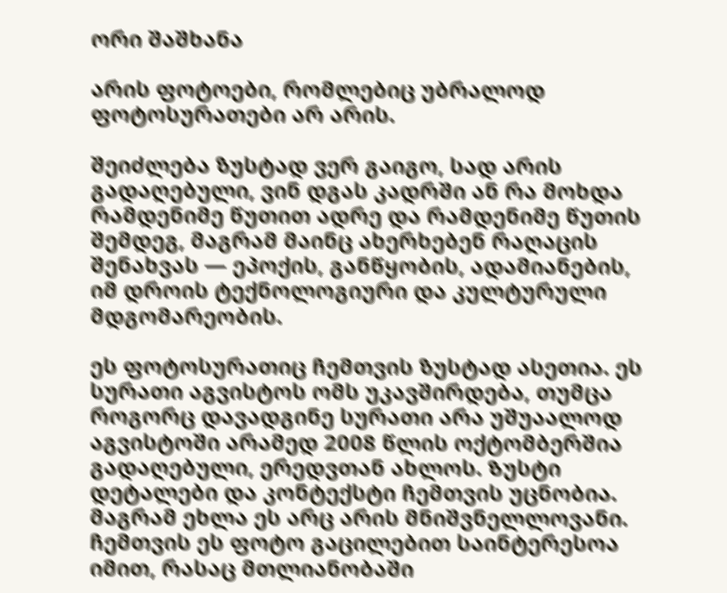ორი შაშხანა

არის ფოტოები, რომლებიც უბრალოდ ფოტოსურათები არ არის.

შეიძლება ზუსტად ვერ გაიგო, სად არის გადაღებული, ვინ დგას კადრში ან რა მოხდა რამდენიმე წუთით ადრე და რამდენიმე წუთის შემდეგ, მაგრამ მაინც ახერხებენ რაღაცის შენახვას — ეპოქის, განწყობის, ადამიანების, იმ დროის ტექნოლოგიური და კულტურული მდგომარეობის.

ეს ფოტოსურათიც ჩემთვის ზუსტად ასეთია. ეს სურათი აგვისტოს ომს უკავშირდება, თუმცა როგორც დავადგინე სურათი არა უშუაალოდ აგვისტოში არამედ 2008 წლის ოქტომბერშია გადაღებული, ერედვთან ახლოს. Ზუსტი დეტალები და კონტექსტი ჩემთვის უცნობია. მაგრამ ეხლა ეს არც არის მნიშვნელლოვანი. ჩემთვის ეს ფოტო გაცილებით საინტერესოა იმით, რასაც მთლიანობაში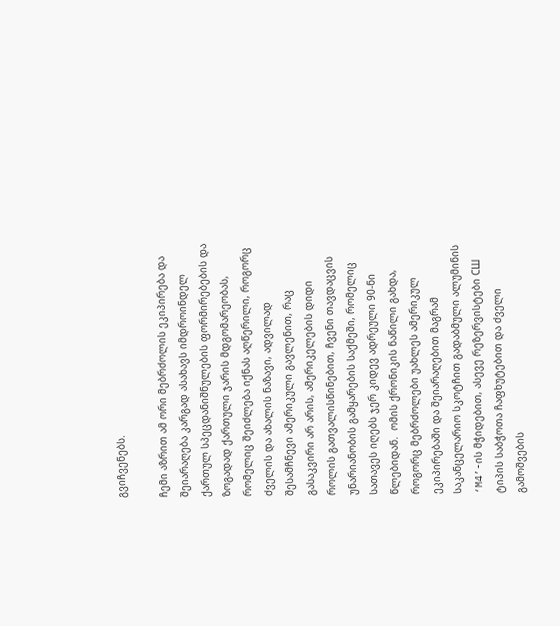გვიჩვენებს.

ჩემი აზრით ამ ორი მებრძოლის ეკიპირება და შეიარაღება კარგად ასახავს იმდროინდელ ქართულ სპეცდანიშნულების ფორმირებების და ზოგადად ქართული ჯარის მდგომარეობას, რომელიც შეიძლება იქნას აღწერილი, როგორც ძველის და ახალის ნაზავი, ადვილად შესამჩნევი ამერიკული გავლენით, რაც გასაკვირი არ არის, ამერიკელების დიდი როლის გათვალისწინებით, ჩვენი თავდაცვის უნარიანობის გამყარების საქმეში, რომელიც სათავეს იღებს ჯერ კიდევ ადრეული 90-ნი წლებიდან.  ომის ქრონიკის ნაწილი გახდა, როგორც მებრძოლები უახლეს ამერიკულ ეკიპირებაში და შეიარაღებით მაგრამ საკანცელარიო სკოტჩით გადაბმული ალუმინის ‘M4’-ის მჭიდებით, ასევე რეზერვისტები СШ ტიპის საბჭოთა ჩაფხუტებით და ძველი გამოშვების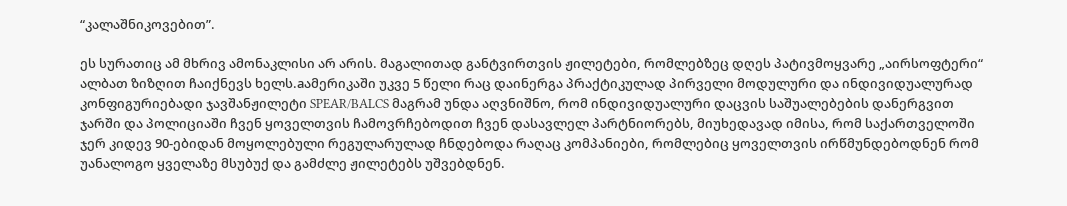“კალაშნიკოვებით”.

ეს სურათიც ამ მხრივ ამონაკლისი არ არის. მაგალითად განტვირთვის ჟილეტები, რომლებზეც დღეს პატივმოყვარე „აირსოფტერი“ ალბათ ზიზღით ჩაიქნევს ხელს.aამერიკაში უკვე 5 წელი რაც დაინერგა პრაქტიკულად პირველი მოდულური და ინდივიდუალურად კონფიგურიებადი ჯავშანჟილეტი SPEAR/BALCS მაგრამ უნდა აღვნიშნო, რომ ინდივიდუალური დაცვის საშუალებების დანერგვით ჯარში და პოლიციაში ჩვენ ყოველთვის ჩამოვრჩებოდით ჩვენ დასავლელ პარტნიორებს, მიუხედავად იმისა, რომ საქართველოში ჯერ კიდევ 90-ებიდან მოყოლებული რეგულარულად ჩნდებოდა რაღაც კომპანიები, რომლებიც ყოველთვის ირწმუნდებოდნენ რომ უანალოგო ყველაზე მსუბუქ და გამძლე ჟილეტებს უშვებდნენ.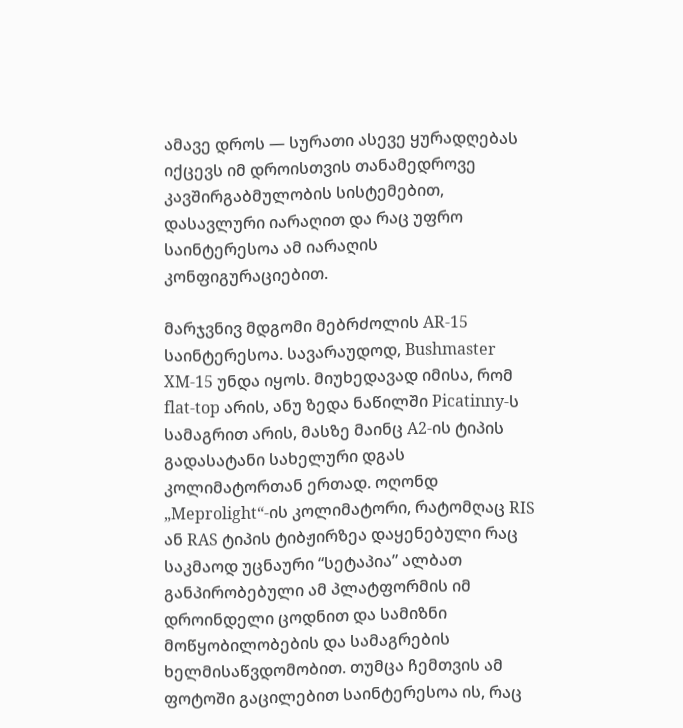ამავე დროს — სურათი ასევე ყურადღებას იქცევს იმ დროისთვის თანამედროვე კავშირგაბმულობის სისტემებით, დასავლური იარაღით და რაც უფრო საინტერესოა ამ იარაღის კონფიგურაციებით.

მარჯვნივ მდგომი მებრძოლის AR-15 საინტერესოა. სავარაუდოდ, Bushmaster XM-15 უნდა იყოს. მიუხედავად იმისა, რომ flat-top არის, ანუ ზედა ნაწილში Picatinny-ს სამაგრით არის, მასზე მაინც A2-ის ტიპის გადასატანი სახელური დგას კოლიმატორთან ერთად. ოღონდ „Meprolight“-ის კოლიმატორი, რატომღაც RIS ან RAS ტიპის ტიბჟირზეა დაყენებული რაც საკმაოდ უცნაური “სეტაპია” ალბათ განპირობებული ამ პლატფორმის იმ დროინდელი ცოდნით და სამიზნი მოწყობილობების და სამაგრების ხელმისაწვდომობით. თუმცა ჩემთვის ამ ფოტოში გაცილებით საინტერესოა ის, რაც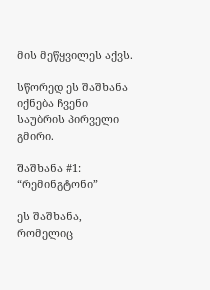მის მეწყვილეს აქვს.

სწორედ ეს შაშხანა იქნება ჩვენი საუბრის პირველი გმირი.

Შაშხანა #1:  “რემინგტონი”

ეს შაშხანა, რომელიც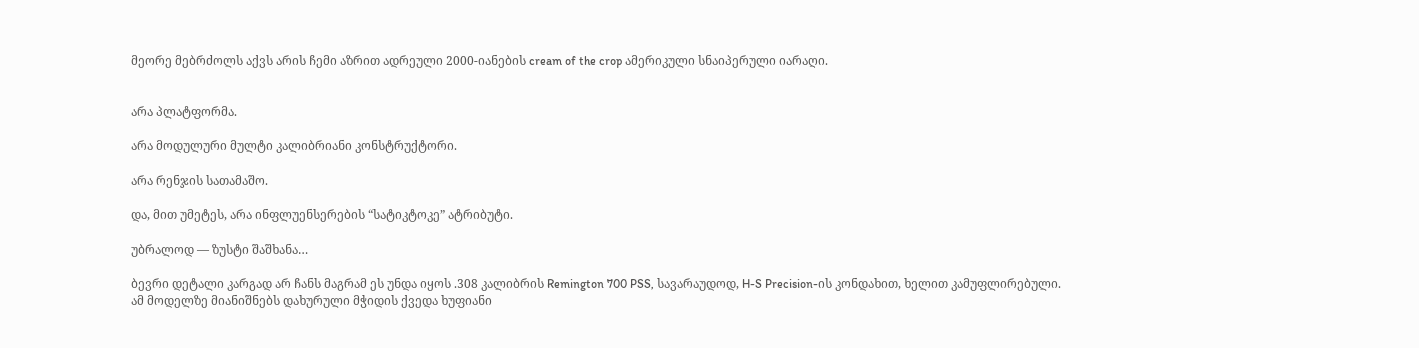მეორე მებრძოლს აქვს არის ჩემი აზრით ადრეული 2000-იანების cream of the crop ამერიკული სნაიპერული იარაღი.


არა პლატფორმა.

არა მოდულური მულტი კალიბრიანი კონსტრუქტორი.

არა რენჯის სათამაშო.

და, მით უმეტეს, არა ინფლუენსერების “სატიკტოკე” ატრიბუტი.

უბრალოდ — ზუსტი შაშხანა…

ბევრი დეტალი კარგად არ ჩანს მაგრამ ეს უნდა იყოს .308 კალიბრის Remington 700 PSS, სავარაუდოდ, H-S Precision-ის კონდახით, ხელით კამუფლირებული. ამ მოდელზე მიანიშნებს დახურული მჭიდის ქვედა ხუფიანი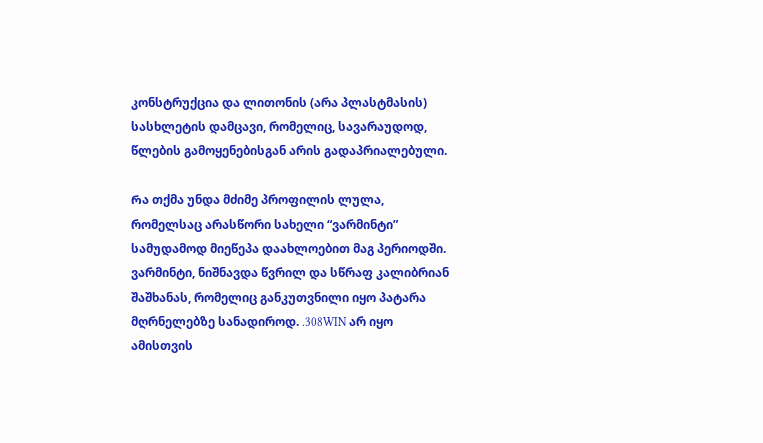კონსტრუქცია და ლითონის (არა პლასტმასის) სასხლეტის დამცავი, რომელიც, სავარაუდოდ, წლების გამოყენებისგან არის გადაპრიალებული.

Რა თქმა უნდა მძიმე პროფილის ლულა, რომელსაც არასწორი სახელი “ვარმინტი” სამუდამოდ მიეწეპა დაახლოებით მაგ პერიოდში.  ვარმინტი, ნიშნავდა წვრილ და სწრაფ კალიბრიან შაშხანას, რომელიც განკუთვნილი იყო პატარა მღრნელებზე სანადიროდ. .308WIN არ იყო ამისთვის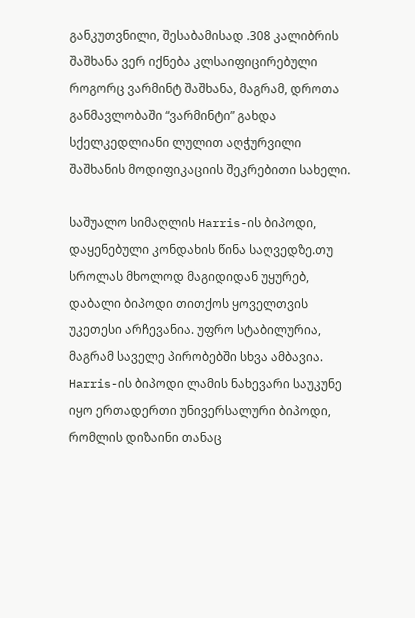განკუთვნილი, შესაბამისად .308 კალიბრის შაშხანა ვერ იქნება კლსაიფიცირებული როგორც ვარმინტ შაშხანა, მაგრამ, დროთა განმავლობაში “ვარმინტი” გახდა სქელკედლიანი ლულით აღჭურვილი შაშხანის მოდიფიკაციის შეკრებითი სახელი.

საშუალო სიმაღლის Harris-ის ბიპოდი, დაყენებული კონდახის წინა საღვედზე.თუ სროლას მხოლოდ მაგიდიდან უყურებ, დაბალი ბიპოდი თითქოს ყოველთვის უკეთესი არჩევანია. უფრო სტაბილურია, მაგრამ საველე პირობებში სხვა ამბავია. Harris-ის ბიპოდი ლამის ნახევარი საუკუნე იყო ერთადერთი უნივერსალური ბიპოდი, რომლის დიზაინი თანაც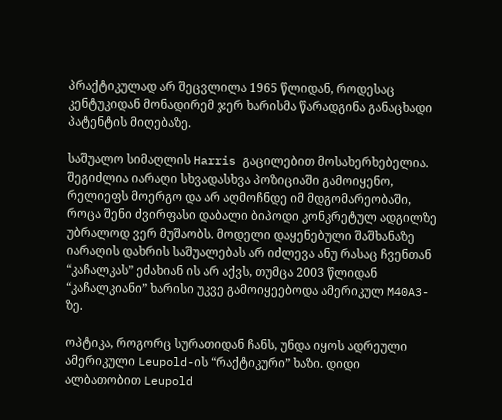პრაქტიკულად არ შეცვლილა 1965 წლიდან, როდესაც კენტუკიდან მონადირემ ჯერ ხარისმა წარადგინა განაცხადი პატენტის მიღებაზე.

საშუალო სიმაღლის Harris გაცილებით მოსახერხებელია. შეგიძლია იარაღი სხვადასხვა პოზიციაში გამოიყენო, რელიეფს მოერგო და არ აღმოჩნდე იმ მდგომარეობაში, როცა შენი ძვირფასი დაბალი ბიპოდი კონკრეტულ ადგილზე უბრალოდ ვერ მუშაობს. მოდელი დაყენებული შაშხანაზე იარაღის დახრის საშუალებას არ იძლევა ანუ რასაც ჩვენთან “კაჩალკას” ეძახიან ის არ აქვს, თუმცა 2003 წლიდან “კაჩალკიანი” ხარისი უკვე გამოიყეებოდა ამერიკულ M40A3-ზე.

ოპტიკა, როგორც სურათიდან ჩანს, უნდა იყოს ადრეული ამერიკული Leupold-ის “რაქტიკური” ხაზი. დიდი ალბათობით Leupold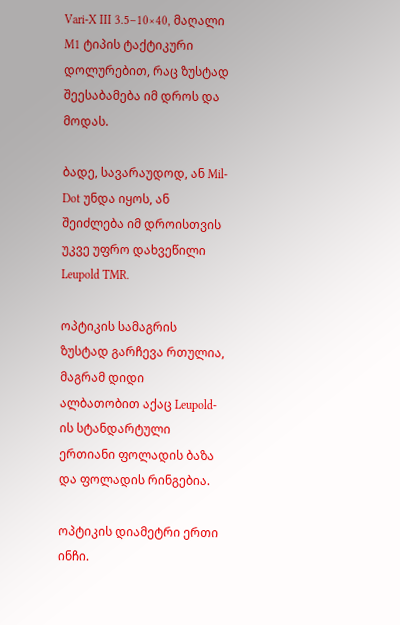Vari-X III 3.5–10×40, მაღალი M1 ტიპის ტაქტიკური დოლურებით, რაც ზუსტად შეესაბამება იმ დროს და მოდას.

ბადე, სავარაუდოდ, ან Mil-Dot უნდა იყოს, ან შეიძლება იმ დროისთვის უკვე უფრო დახვეწილი Leupold TMR.

ოპტიკის სამაგრის ზუსტად გარჩევა რთულია, მაგრამ დიდი ალბათობით აქაც Leupold-ის სტანდარტული ერთიანი ფოლადის ბაზა და ფოლადის რინგებია.

ოპტიკის დიამეტრი ერთი ინჩი.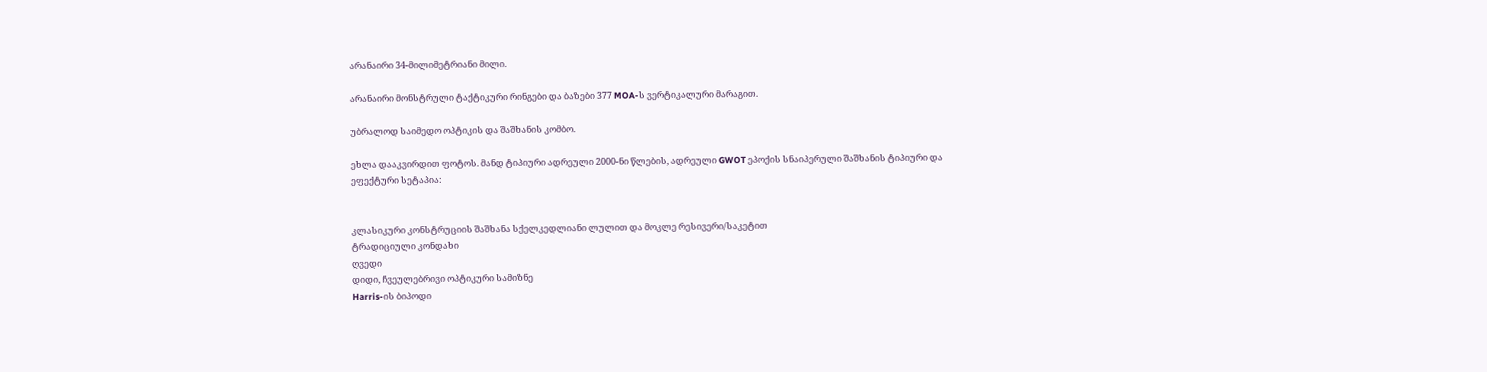არანაირი 34-მილიმეტრიანი მილი.

არანაირი მონსტრული ტაქტიკური რინგები და ბაზები 377 MOA-ს ვერტიკალური მარაგით.

უბრალოდ საიმედო ოპტიკის და შაშხანის კომბო.

ეხლა დააკვირდით ფოტოს. მანდ ტიპიური ადრეული 2000-ნი წლების, ადრეული GWOT ეპოქის სნაიპერული შაშხანის ტიპიური და ეფექტური სეტაპია:


კლასიკური კონსტრუციის შაშხანა სქელკედლიანი ლულით და მოკლე რესივერი/საკეტით
ტრადიციული კონდახი
ღვედი
დიდი, ჩვეულებრივი ოპტიკური სამიზნე
Harris-ის ბიპოდი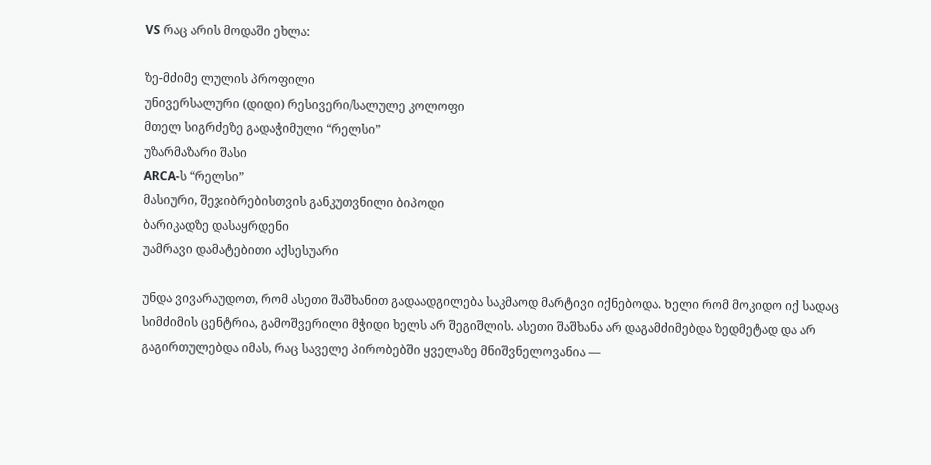VS რაც არის მოდაში ეხლა:

ზე-მძიმე ლულის პროფილი
უნივერსალური (დიდი) რესივერი/სალულე კოლოფი
მთელ სიგრძეზე გადაჭიმული “რელსი”
უზარმაზარი შასი
ARCA-ს “რელსი”
მასიური, შეჯიბრებისთვის განკუთვნილი ბიპოდი
ბარიკადზე დასაყრდენი
უამრავი დამატებითი აქსესუარი

უნდა ვივარაუდოთ, რომ ასეთი შაშხანით გადაადგილება საკმაოდ მარტივი იქნებოდა. Ხელი რომ მოკიდო იქ სადაც სიმძიმის ცენტრია, გამოშვერილი მჭიდი ხელს არ შეგიშლის. ასეთი შაშხანა არ დაგამძიმებდა ზედმეტად და არ გაგირთულებდა იმას, რაც საველე პირობებში ყველაზე მნიშვნელოვანია —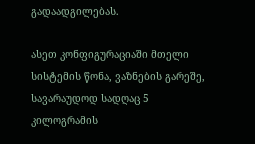გადაადგილებას.

ასეთ კონფიგურაციაში მთელი სისტემის წონა, ვაზნების გარეშე, სავარაუდოდ სადღაც 5 კილოგრამის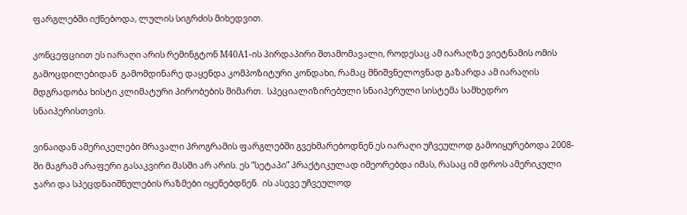ფარგლებში იქნებოდა, ლულის სიგრძის მიხედვით.

კონცეფციით ეს იარაღი არის რემინგტონ M40A1-ის პირდაპირი შთამომავალი, როდესაც ამ იარაღზე ვიეტნამის ომის გამოცდილებიდან  გამომდინარე დაყენდა კომპოზიტური კონდახი, რამაც მნიშვნელოვნად გაზარდა ამ იარაღის მდგრადობა ხისტი კლიმატური პირობების მიმართ.  სპეციალიზირებული სნაიპერული სისტემა სამხედრო სნაიპერისთვის.

ვინაიდან ამერიკელები მრავალი პროგრამის ფარგლებში გვეხმარებოდნენ ეს იარაღი უჩვეულოდ გამოიყურებოდა 2008-ში მაგრამ არაფერი გასაკვირი მასში არ არის. ეს “სეტაპი” პრაქტიკულად იმეორებდა იმას, რასაც იმ დროს ამერიკული ჯარი და სპეცდნაიშნულების რაზმები იყენებდნენ.  ის ასევე უჩვეულოდ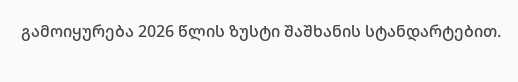გამოიყურება 2026 წლის ზუსტი შაშხანის სტანდარტებით.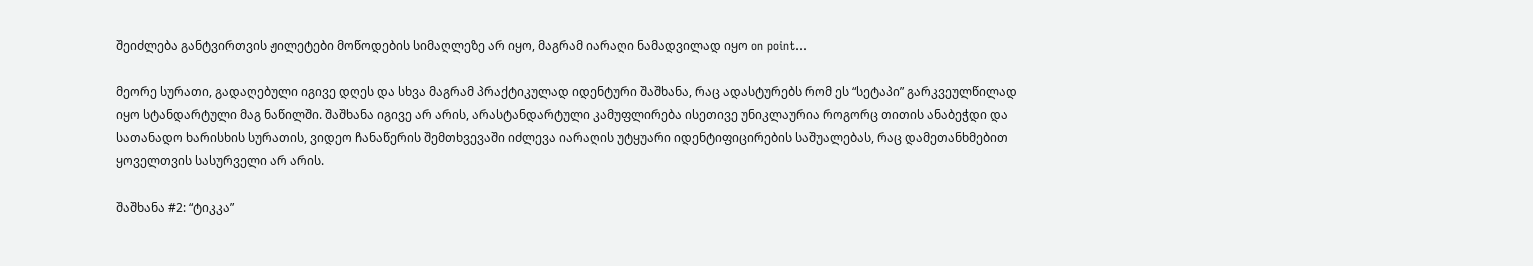შეიძლება განტვირთვის ჟილეტები მოწოდების სიმაღლეზე არ იყო, მაგრამ იარაღი ნამადვილად იყო on point…

მეორე სურათი, გადაღებული იგივე დღეს და სხვა მაგრამ პრაქტიკულად იდენტური შაშხანა, რაც ადასტურებს რომ ეს “სეტაპი” გარკვეულწილად იყო სტანდარტული მაგ ნაწილში. შაშხანა იგივე არ არის, არასტანდარტული კამუფლირება ისეთივე უნიკლაურია როგორც თითის ანაბეჭდი და სათანადო ხარისხის სურათის, ვიდეო ჩანაწერის შემთხვევაში იძლევა იარაღის უტყუარი იდენტიფიცირების საშუალებას, რაც დამეთანხმებით ყოველთვის სასურველი არ არის.

შაშხანა #2: “ტიკკა”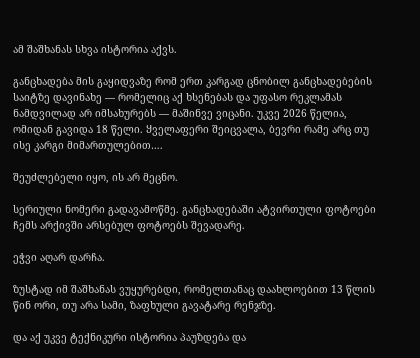ამ შაშხანას სხვა ისტორია აქვს.

განცხადება მის გაყიდვაზე რომ ერთ კარგად ცნობილ განცხადებების საიტზე დავინახე — რომელიც აქ ხსენებას და უფასო რეკლამას ნამდვილად არ იმსახურებს — მაშინვე ვიცანი. უკვე 2026 წელია, ომიდან გავიდა 18 წელი. Ყველაფერი შეიცვალა, ბევრი რამე არც თუ ისე კარგი მიმართულებით….

შეუძლებელი იყო, ის არ მეცნო.

სერიული ნომერი გადავამოწმე. განცხადებაში ატვირთული ფოტოები ჩემს არქივში არსებულ ფოტოებს შევადარე.

ეჭვი აღარ დარჩა.

ზუსტად იმ შაშხანას ვუყურებდი, რომელთანაც დაახლოებით 13 წლის წინ ორი, თუ არა სამი, ზაფხული გავატარე რენჯზე.

და აქ უკვე ტექნიკური ისტორია პაუზდება და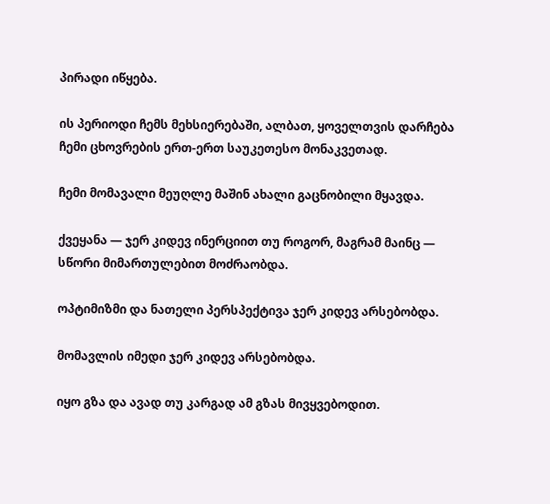პირადი იწყება.

ის პერიოდი ჩემს მეხსიერებაში, ალბათ, ყოველთვის დარჩება ჩემი ცხოვრების ერთ-ერთ საუკეთესო მონაკვეთად.

ჩემი მომავალი მეუღლე მაშინ ახალი გაცნობილი მყავდა.

ქვეყანა — ჯერ კიდევ ინერციით თუ როგორ, მაგრამ მაინც — სწორი მიმართულებით მოძრაობდა.

ოპტიმიზმი და ნათელი პერსპექტივა ჯერ კიდევ არსებობდა.

მომავლის იმედი ჯერ კიდევ არსებობდა.

იყო გზა და ავად თუ კარგად ამ გზას მივყვებოდით.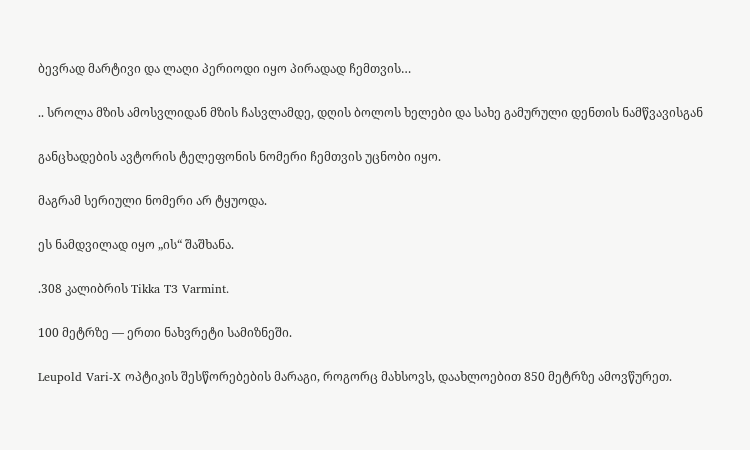ბევრად მარტივი და ლაღი პერიოდი იყო პირადად ჩემთვის…

.. სროლა მზის ამოსვლიდან მზის ჩასვლამდე, დღის ბოლოს ხელები და სახე გამურული დენთის ნამწვავისგან

განცხადების ავტორის ტელეფონის ნომერი ჩემთვის უცნობი იყო.

მაგრამ სერიული ნომერი არ ტყუოდა.

ეს ნამდვილად იყო „ის“ შაშხანა.

.308 კალიბრის Tikka T3 Varmint.

100 მეტრზე — ერთი ნახვრეტი სამიზნეში.

Leupold Vari-X ოპტიკის შესწორებების მარაგი, როგორც მახსოვს, დაახლოებით 850 მეტრზე ამოვწურეთ.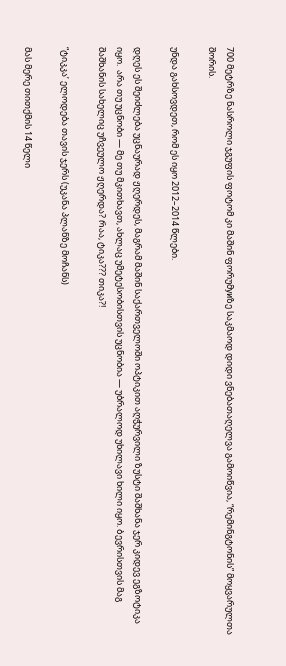700 მეტრზე ნასროლი ჯგუფის ფოტომ კი მაშინ ფორუმуиზე საკმაოდ დიდი ვნებათაღელვა გამოიწვია, “რემინგტონის” მოყვარულთა შორის.

უნდა გახსოვდეთ, რომ ეს იყო 2012–2014 წლები.

დღეს ეს შეიძლება უცნაურად ჟღერდეს, მაგრამ მაშინ საქართველოში ოპტიკით აღჭურვილი ზუსტი შაშხანა ჯერ კიდევ ეგზოტიკა იყო.  არა თუ უცნობი — მე თუ მკითხავთ, ახლაც უმეტესობისთვის უცნობია — უბრალოდ უხილავი ხილი იყო. Ბევრისთვის მაგ შაშხანის სახელიც უჩვეულო ჟღერდა? Რაა, ტიკა??? თიკა?!

“ტიკკა’ ელოდება თავის ჯერს (უკანა პლანზე მოჩანს)

მას მერე თითქმის 14 წელი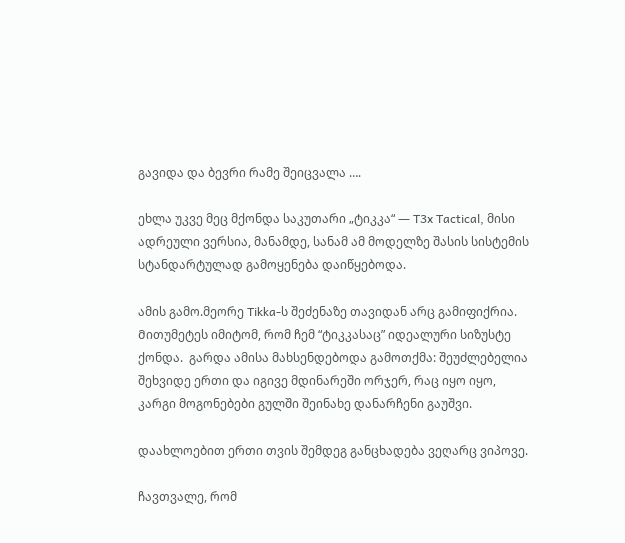გავიდა და ბევრი რამე შეიცვალა ….

ეხლა უკვე მეც მქონდა საკუთარი „ტიკკა“ — T3x Tactical, მისი ადრეული ვერსია, მანამდე, სანამ ამ მოდელზე შასის სისტემის სტანდარტულად გამოყენება დაიწყებოდა.

ამის გამო.მეორე Tikka-ს შეძენაზე თავიდან არც გამიფიქრია. Მითუმეტეს იმიტომ, რომ ჩემ “ტიკკასაც” იდეალური სიზუსტე ქონდა.  გარდა ამისა მახსენდებოდა გამოთქმა: შეუძლებელია შეხვიდე ერთი და იგივე მდინარეში ორჯერ, რაც იყო იყო, კარგი მოგონებები გულში შეინახე დანარჩენი გაუშვი.

დაახლოებით ერთი თვის შემდეგ განცხადება ვეღარც ვიპოვე.

ჩავთვალე, რომ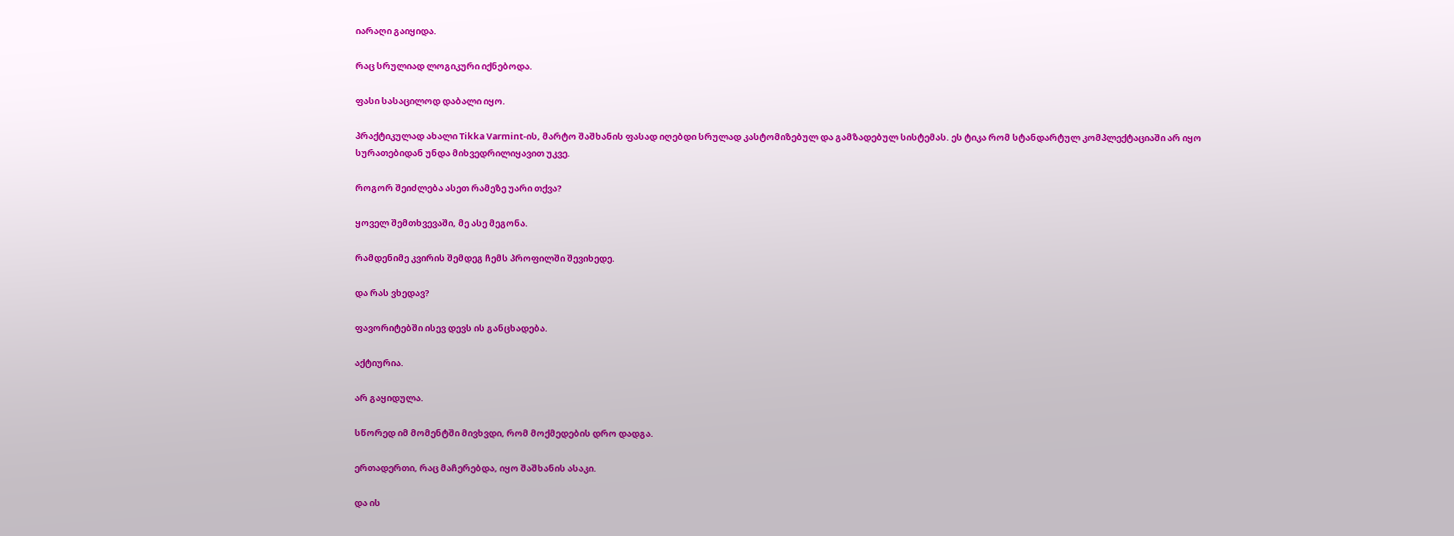იარაღი გაიყიდა.

რაც სრულიად ლოგიკური იქნებოდა.

ფასი სასაცილოდ დაბალი იყო.

პრაქტიკულად ახალი Tikka Varmint-ის, მარტო შაშხანის ფასად იღებდი სრულად კასტომიზებულ და გამზადებულ სისტემას. ეს ტიკა რომ სტანდარტულ კომპლექტაციაში არ იყო სურათებიდან უნდა მიხვედრილიყავით უკვე.

როგორ შეიძლება ასეთ რამეზე უარი თქვა?

ყოველ შემთხვევაში, მე ასე მეგონა.

რამდენიმე კვირის შემდეგ ჩემს პროფილში შევიხედე.

და რას ვხედავ?

ფავორიტებში ისევ დევს ის განცხადება.

აქტიურია.

არ გაყიდულა.

სწორედ იმ მომენტში მივხვდი, რომ მოქმედების დრო დადგა.

ერთადერთი, რაც მაჩერებდა, იყო შაშხანის ასაკი.

და ის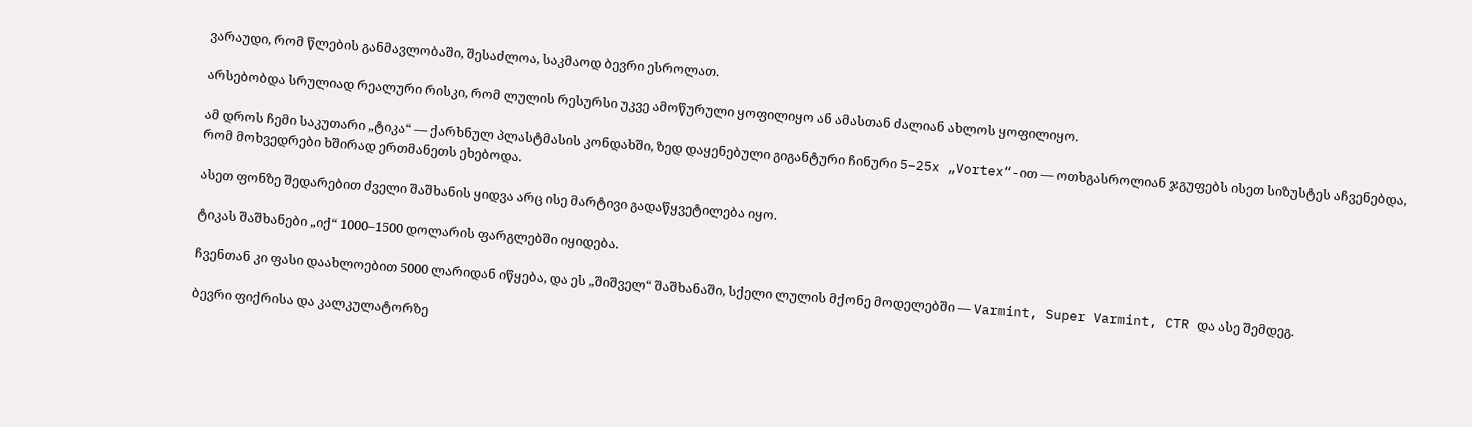ვარაუდი, რომ წლების განმავლობაში, შესაძლოა, საკმაოდ ბევრი ესროლათ.

არსებობდა სრულიად რეალური რისკი, რომ ლულის რესურსი უკვე ამოწურული ყოფილიყო ან ამასთან ძალიან ახლოს ყოფილიყო.

ამ დროს ჩემი საკუთარი „ტიკა“ — ქარხნულ პლასტმასის კონდახში, ზედ დაყენებული გიგანტური ჩინური 5–25x „Vortex“-ით — ოთხგასროლიან ჯგუფებს ისეთ სიზუსტეს აჩვენებდა, რომ მოხვედრები ხშირად ერთმანეთს ეხებოდა.

ასეთ ფონზე შედარებით ძველი შაშხანის ყიდვა არც ისე მარტივი გადაწყვეტილება იყო.

ტიკას შაშხანები „იქ“ 1000–1500 დოლარის ფარგლებში იყიდება.

ჩვენთან კი ფასი დაახლოებით 5000 ლარიდან იწყება, და ეს „შიშველ“ შაშხანაში, სქელი ლულის მქონე მოდელებში — Varmint, Super Varmint, CTR და ასე შემდეგ.

ბევრი ფიქრისა და კალკულატორზე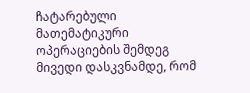ჩატარებული მათემატიკური ოპერაციების შემდეგ მივედი დასკვნამდე, რომ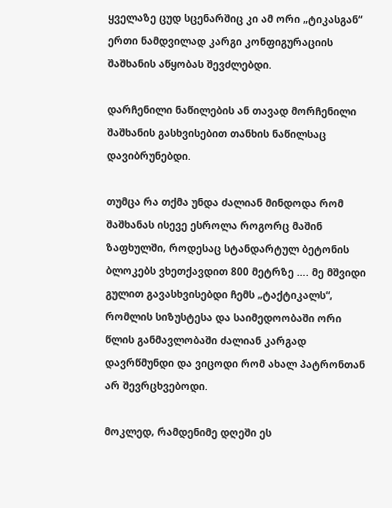ყველაზე ცუდ სცენარშიც კი ამ ორი „ტიკასგან“ ერთი ნამდვილად კარგი კონფიგურაციის შაშხანის აწყობას შევძლებდი.

დარჩენილი ნაწილების ან თავად მორჩენილი შაშხანის გასხვისებით თანხის ნაწილსაც დავიბრუნებდი.

თუმცა რა თქმა უნდა ძალიან მინდოდა რომ შაშხანას ისევე ესროლა როგორც მაშინ ზაფხულში, როდესაც სტანდარტულ ბეტონის ბლოკებს ვხეთქავდით 800 მეტრზე …. მე მშვიდი გულით გავასხვისებდი ჩემს „ტაქტიკალს“, რომლის სიზუსტესა და საიმედოობაში ორი წლის განმავლობაში ძალიან კარგად დავრწმუნდი და ვიცოდი რომ ახალ პატრონთან არ შევრცხვებოდი.

მოკლედ, რამდენიმე დღეში ეს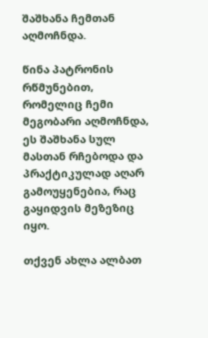შაშხანა ჩემთან აღმოჩნდა.

წინა პატრონის რწმუნებით, რომელიც ჩემი მეგობარი აღმოჩნდა, ეს შაშხანა სულ მასთან რჩებოდა და პრაქტიკულად აღარ გამოუყენებია, რაც გაყიდვის მეზეზიც იყო.

თქვენ ახლა ალბათ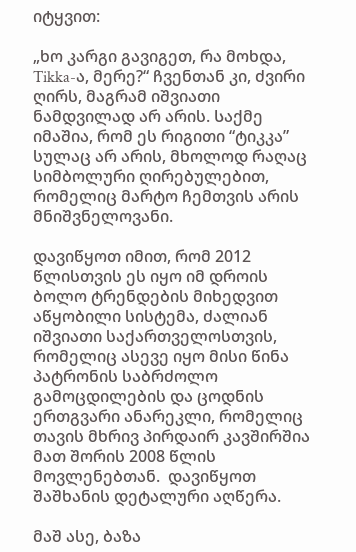იტყვით:

„ხო კარგი გავიგეთ, რა მოხდა, Tikka-ა, მერე?“ ჩვენთან კი, ძვირი ღირს, მაგრამ იშვიათი ნამდვილად არ არის. Საქმე იმაშია, რომ ეს რიგითი “ტიკკა” სულაც არ არის, მხოლოდ რაღაც სიმბოლური ღირებულებით, რომელიც მარტო ჩემთვის არის მნიშვნელოვანი.

დავიწყოთ იმით, რომ 2012 წლისთვის ეს იყო იმ დროის ბოლო ტრენდების მიხედვით აწყობილი სისტემა, ძალიან იშვიათი საქართველოსთვის, რომელიც ასევე იყო მისი წინა პატრონის საბრძოლო გამოცდილების და ცოდნის ერთგვარი ანარეკლი, რომელიც თავის მხრივ პირდაირ კავშირშია მათ შორის 2008 წლის მოვლენებთან.  დავიწყოთ შაშხანის დეტალური აღწერა.

მაშ ასე, ბაზა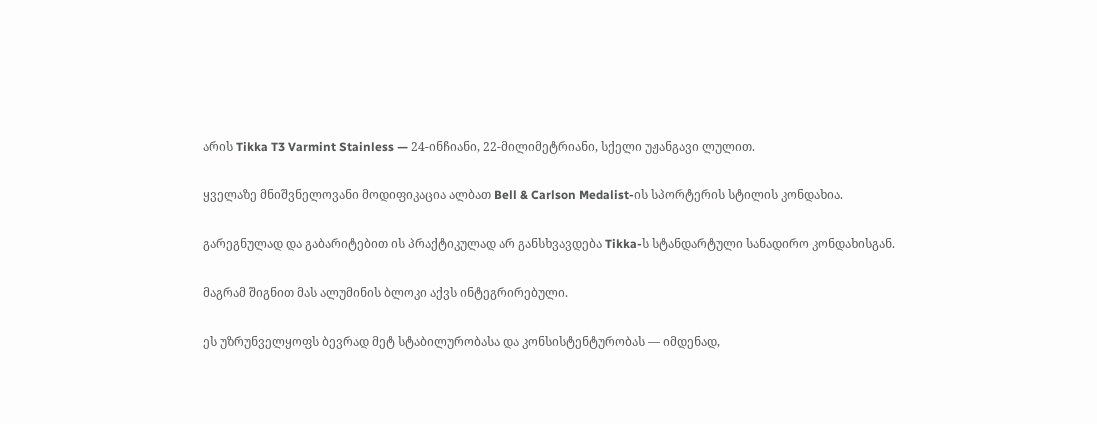არის Tikka T3 Varmint Stainless — 24-ინჩიანი, 22-მილიმეტრიანი, სქელი უჟანგავი ლულით.

ყველაზე მნიშვნელოვანი მოდიფიკაცია ალბათ Bell & Carlson Medalist-ის სპორტერის სტილის კონდახია.

გარეგნულად და გაბარიტებით ის პრაქტიკულად არ განსხვავდება Tikka-ს სტანდარტული სანადირო კონდახისგან.

მაგრამ შიგნით მას ალუმინის ბლოკი აქვს ინტეგრირებული.

ეს უზრუნველყოფს ბევრად მეტ სტაბილურობასა და კონსისტენტურობას — იმდენად,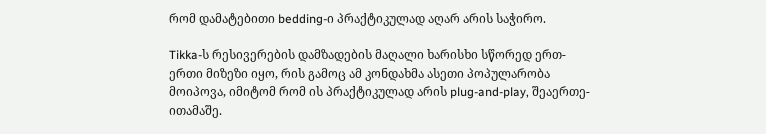რომ დამატებითი bedding-ი პრაქტიკულად აღარ არის საჭირო.

Tikka-ს რესივერების დამზადების მაღალი ხარისხი სწორედ ერთ-ერთი მიზეზი იყო, რის გამოც ამ კონდახმა ასეთი პოპულარობა მოიპოვა, იმიტომ რომ ის პრაქტიკულად არის plug-and-play, შეაერთე-ითამაშე.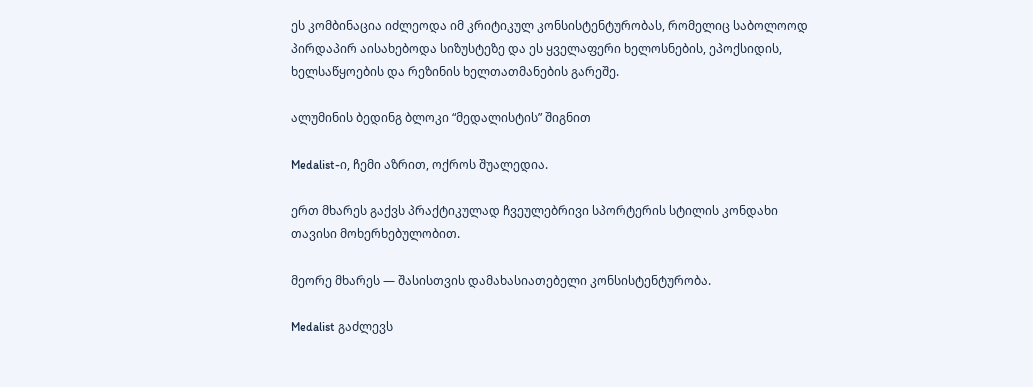ეს კომბინაცია იძლეოდა იმ კრიტიკულ კონსისტენტურობას, რომელიც საბოლოოდ პირდაპირ აისახებოდა სიზუსტეზე და ეს ყველაფერი ხელოსნების, ეპოქსიდის, ხელსაწყოების და რეზინის ხელთათმანების გარეშე.

ალუმინის ბედინგ ბლოკი “მედალისტის” შიგნით

Medalist-ი, ჩემი აზრით, ოქროს შუალედია.

ერთ მხარეს გაქვს პრაქტიკულად ჩვეულებრივი სპორტერის სტილის კონდახი თავისი მოხერხებულობით.

მეორე მხარეს — შასისთვის დამახასიათებელი კონსისტენტურობა.

Medalist გაძლევს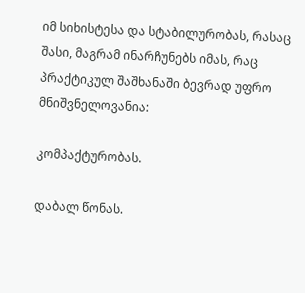იმ სიხისტესა და სტაბილურობას, რასაც შასი, მაგრამ ინარჩუნებს იმას, რაც პრაქტიკულ შაშხანაში ბევრად უფრო მნიშვნელოვანია:

კომპაქტურობას.

დაბალ წონას.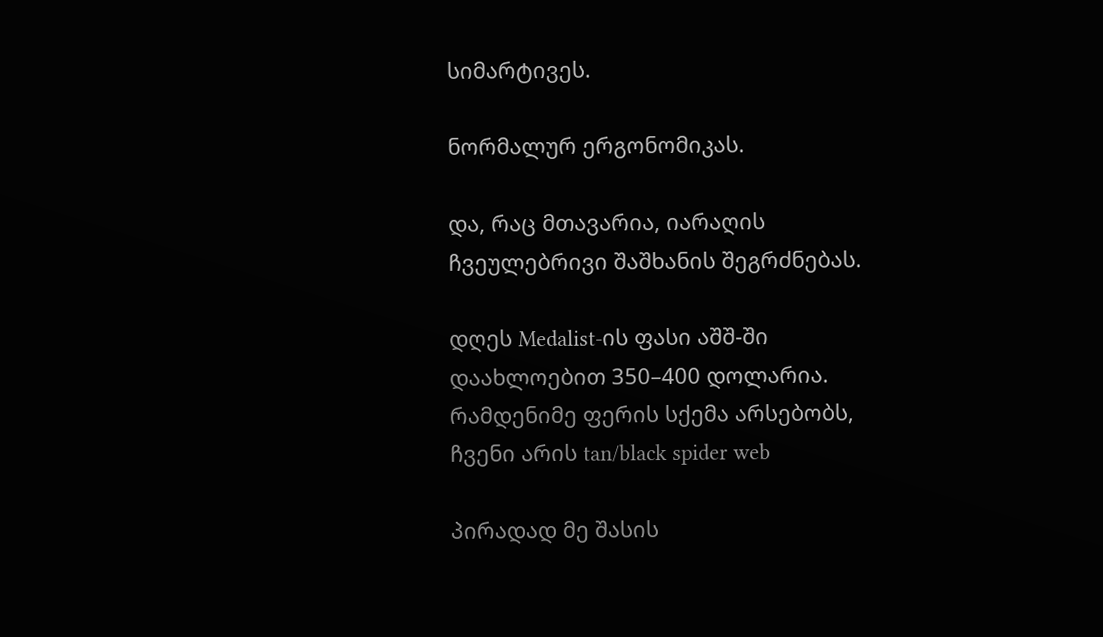სიმარტივეს.

ნორმალურ ერგონომიკას.

და, რაც მთავარია, იარაღის ჩვეულებრივი შაშხანის შეგრძნებას.

დღეს Medalist-ის ფასი აშშ-ში დაახლოებით 350–400 დოლარია. რამდენიმე ფერის სქემა არსებობს, ჩვენი არის tan/black spider web

პირადად მე შასის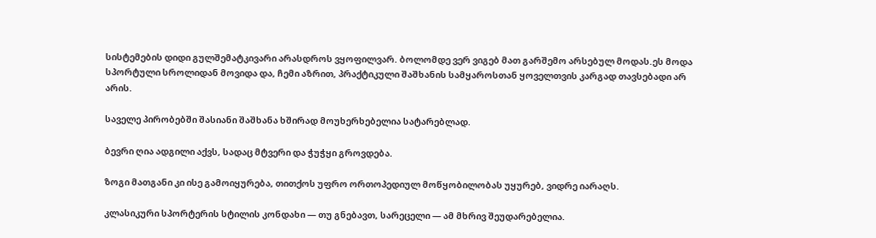სისტემების დიდი გულშემატკივარი არასდროს ვყოფილვარ. ბოლომდე ვერ ვიგებ მათ გარშემო არსებულ მოდას.ეს მოდა სპორტული სროლიდან მოვიდა და, ჩემი აზრით, პრაქტიკული შაშხანის სამყაროსთან ყოველთვის კარგად თავსებადი არ არის.

საველე პირობებში შასიანი შაშხანა ხშირად მოუხერხებელია სატარებლად.

ბევრი ღია ადგილი აქვს, სადაც მტვერი და ჭუჭყი გროვდება.

ზოგი მათგანი კი ისე გამოიყურება, თითქოს უფრო ორთოპედიულ მოწყობილობას უყურებ, ვიდრე იარაღს.

კლასიკური სპორტერის სტილის კონდახი — თუ გნებავთ, სარეცელი — ამ მხრივ შეუდარებელია.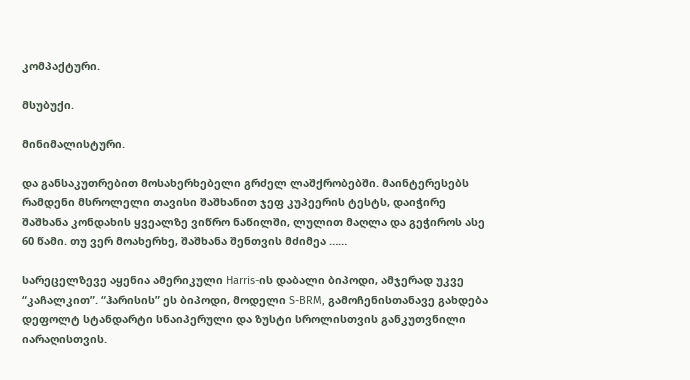კომპაქტური.

მსუბუქი.

მინიმალისტური.

და განსაკუთრებით მოსახერხებელი გრძელ ლაშქრობებში. მაინტერესებს რამდენი მსროლელი თავისი შაშხანით ჯეფ კუპეერის ტესტს, დაიჭირე შაშხანა კონდახის ყვეალზე ვიწრო ნაწილში, ლულით მაღლა და გეჭიროს ასე 60 წამი. თუ ვერ მოახერხე, შაშხანა შენთვის მძიმეა ……

სარეცელზევე აყენია ამერიკული Harris-ის დაბალი ბიპოდი, ამჯერად უკვე “კაჩალკით”. “ჰარისის” ეს ბიპოდი, მოდელი S-BRM, გამოჩენისთანავე გახდება დეფოლტ სტანდარტი სნაიპერული და ზუსტი სროლისთვის განკუთვნილი იარაღისთვის.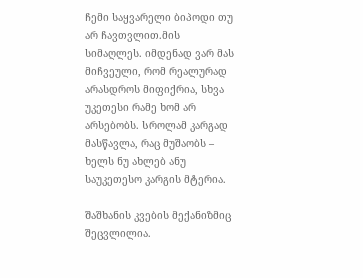ჩემი საყვარელი ბიპოდი თუ არ ჩავთვლით.მის სიმაღლეს. იმდენად ვარ მას მიჩვეული, რომ რეალურად არასდროს მიფიქრია, სხვა უკეთესი რამე ხომ არ არსებობს. Სროლამ კარგად მასწავლა, რაც მუშაობს – ხელს ნუ ახლებ ანუ საუკეთესო კარგის მტერია.

Შაშხანის კვების მექანიზმიც შეცვლილია.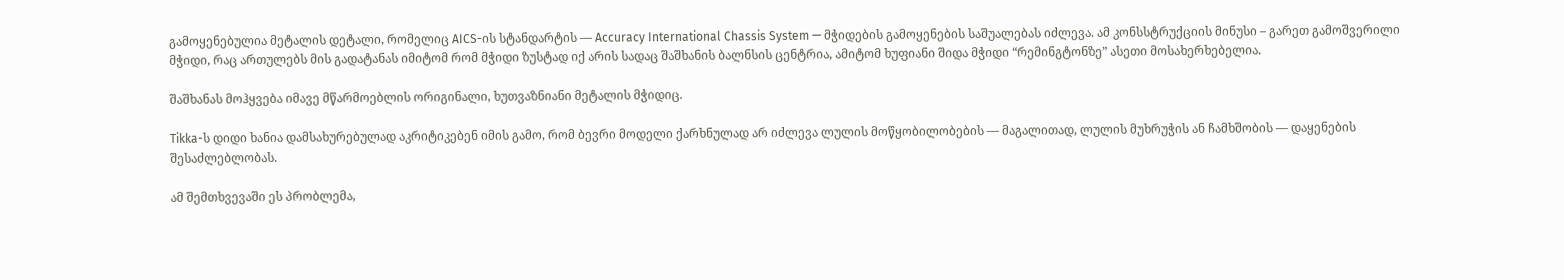გამოყენებულია მეტალის დეტალი, რომელიც AICS-ის სტანდარტის — Accuracy International Chassis System — მჭიდების გამოყენების საშუალებას იძლევა. ამ კონსსტრუქციის მინუსი – გარეთ გამოშვერილი მჭიდი, რაც ართულებს მის გადატანას იმიტომ რომ მჭიდი ზუსტად იქ არის სადაც შაშხანის ბალნსის ცენტრია, ამიტომ ხუფიანი შიდა მჭიდი “რემინგტონზე” ასეთი მოსახერხებელია.

შაშხანას მოჰყვება იმავე მწარმოებლის ორიგინალი, ხუთვაზნიანი მეტალის მჭიდიც.

Tikka-ს დიდი ხანია დამსახურებულად აკრიტიკებენ იმის გამო, რომ ბევრი მოდელი ქარხნულად არ იძლევა ლულის მოწყობილობების — მაგალითად, ლულის მუხრუჭის ან ჩამხშობის — დაყენების შესაძლებლობას.

ამ შემთხვევაში ეს პრობლემა,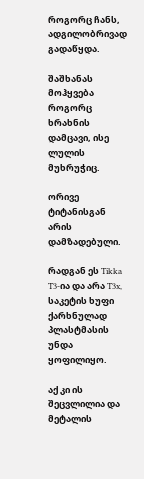როგორც ჩანს, ადგილობრივად გადაწყდა.

შაშხანას მოჰყვება როგორც ხრახნის დამცავი, ისე ლულის მუხრუჭიც.

ორივე ტიტანისგან არის დამზადებული.

რადგან ეს Tikka T3-ია და არა T3x, საკეტის ხუფი ქარხნულად პლასტმასის უნდა ყოფილიყო.

აქ კი ის შეცვლილია და მეტალის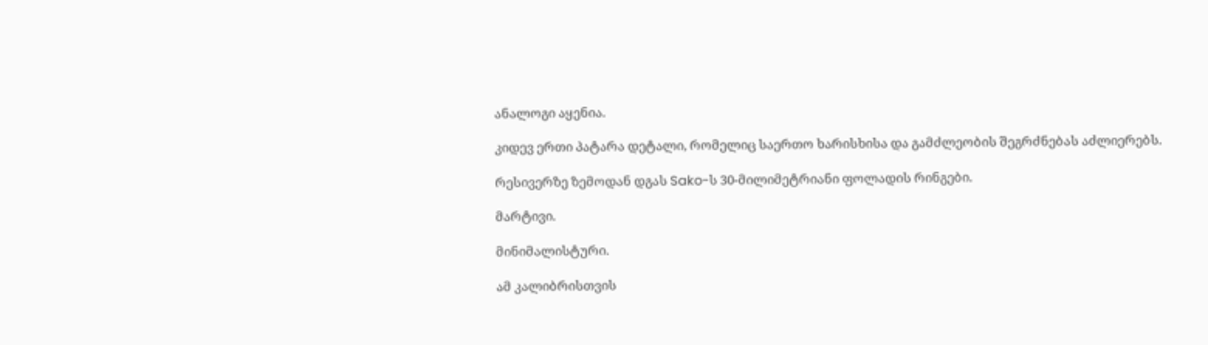ანალოგი აყენია.

კიდევ ერთი პატარა დეტალი, რომელიც საერთო ხარისხისა და გამძლეობის შეგრძნებას აძლიერებს.

რესივერზე ზემოდან დგას Sako-ს 30-მილიმეტრიანი ფოლადის რინგები.

მარტივი.

მინიმალისტური.

ამ კალიბრისთვის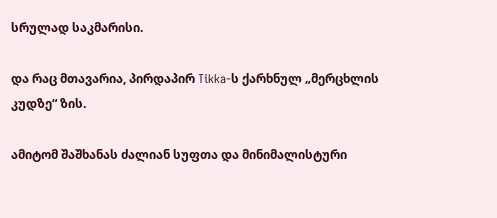სრულად საკმარისი.

და რაც მთავარია, პირდაპირ Tikka-ს ქარხნულ „მერცხლის კუდზე“ ზის.

ამიტომ შაშხანას ძალიან სუფთა და მინიმალისტური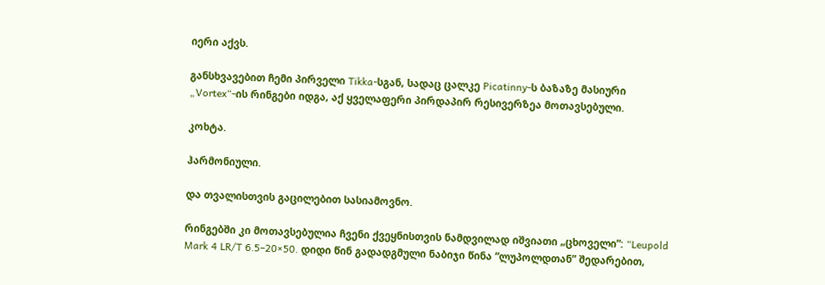იერი აქვს.

განსხვავებით ჩემი პირველი Tikka-სგან, სადაც ცალკე Picatinny-ს ბაზაზე მასიური „Vortex“-ის რინგები იდგა, აქ ყველაფერი პირდაპირ რესივერზეა მოთავსებული.

კოხტა.

ჰარმონიული.

და თვალისთვის გაცილებით სასიამოვნო.

რინგებში კი მოთავსებულია ჩვენი ქვეყნისთვის ნამდვილად იშვიათი „ცხოველი”: “Leupold Mark 4 LR/T 6.5–20×50. დიდი წინ გადადგმული ნაბიჯი წინა “ლუპოლდთან” შედარებით,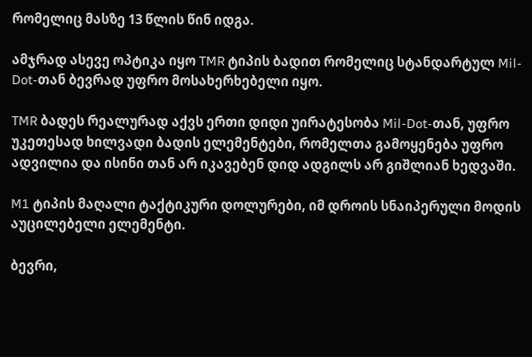რომელიც მასზე 13 წლის წინ იდგა.

ამჯრად ასევე ოპტიკა იყო TMR ტიპის ბადით რომელიც სტანდარტულ Mil-Dot-თან ბევრად უფრო მოსახერხებელი იყო.

TMR ბადეს რეალურად აქვს ერთი დიდი უირატესობა Mil-Dot-თან, უფრო უკეთესად ხილვადი ბადის ელემენტები, რომელთა გამოყენება უფრო ადვილია და ისინი თან არ იკავებენ დიდ ადგილს არ გიშლიან ხედვაში.

M1 ტიპის მაღალი ტაქტიკური დოლურები, იმ დროის სნაიპერული მოდის აუცილებელი ელემენტი.

ბევრი,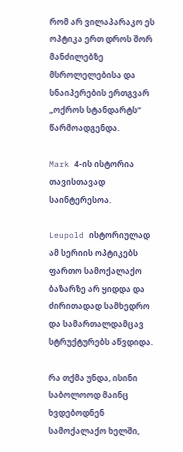რომ არ ვილაპარაკო ეს ოპტიკა ერთ დროს შორ მანძილებზე მსროლელებისა და სნაიპერების ერთგვარ „ოქროს სტანდარტს“ წარმოადგენდა.

Mark 4-ის ისტორია თავისთავად საინტერესოა.

Leupold ისტორიულად ამ სერიის ოპტიკებს ფართო სამოქალაქო ბაზარზე არ ყიდდა და ძირითადად სამხედრო და სამართალდამცავ სტრუქტურებს აწვდიდა.

რა თქმა უნდა, ისინი საბოლოოდ მაინც ხვდებოდნენ სამოქალაქო ხელში,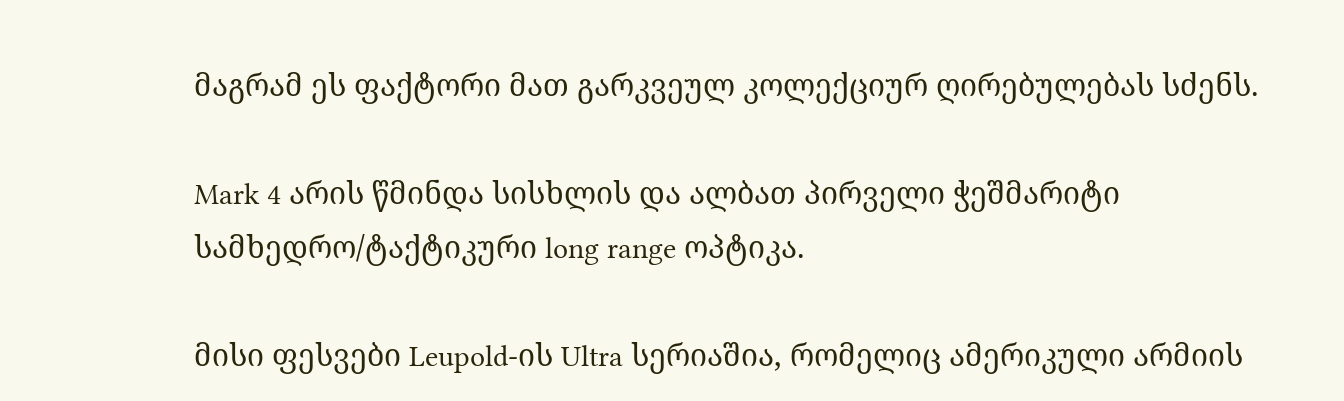მაგრამ ეს ფაქტორი მათ გარკვეულ კოლექციურ ღირებულებას სძენს.

Mark 4 არის წმინდა სისხლის და ალბათ პირველი ჭეშმარიტი სამხედრო/ტაქტიკური long range ოპტიკა.

მისი ფესვები Leupold-ის Ultra სერიაშია, რომელიც ამერიკული არმიის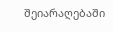შეიარაღებაში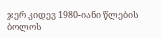ჯერ კიდევ 1980-იანი წლების ბოლოს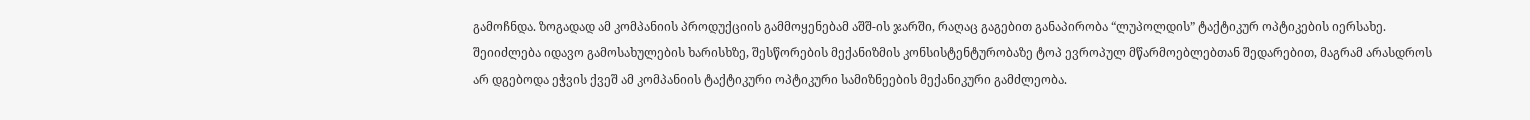გამოჩნდა. ზოგადად ამ კომპანიის პროდუქციის გამმოყენებამ აშშ-ის ჯარში, რაღაც გაგებით განაპირობა “ლუპოლდის” ტაქტიკურ ოპტიკების იერსახე. შეიიძლება იდავო გამოსახულების ხარისხზე, შესწორების მექანიზმის კონსისტენტურობაზე ტოპ ევროპულ მწარმოებლებთან შედარებით, მაგრამ არასდროს არ დგებოდა ეჭვის ქვეშ ამ კომპანიის ტაქტიკური ოპტიკური სამიზნეების მექანიკური გამძლეობა.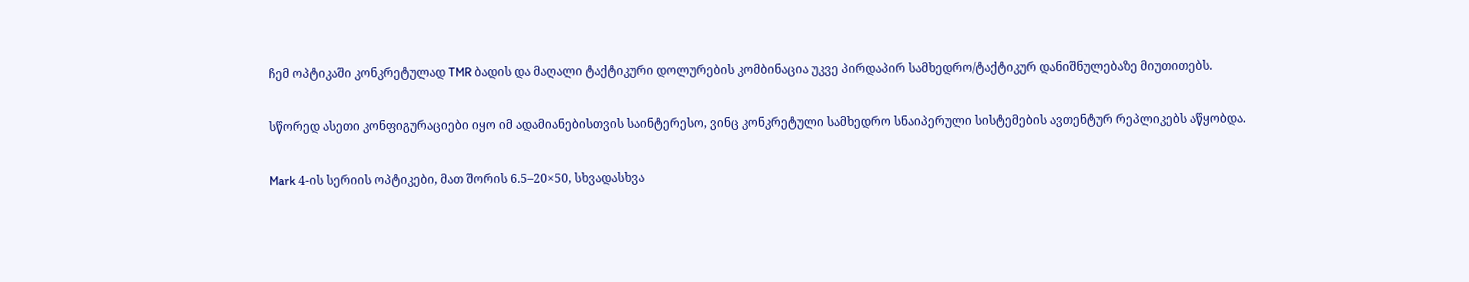ჩემ ოპტიკაში კონკრეტულად TMR ბადის და მაღალი ტაქტიკური დოლურების კომბინაცია უკვე პირდაპირ სამხედრო/ტაქტიკურ დანიშნულებაზე მიუთითებს.

სწორედ ასეთი კონფიგურაციები იყო იმ ადამიანებისთვის საინტერესო, ვინც კონკრეტული სამხედრო სნაიპერული სისტემების ავთენტურ რეპლიკებს აწყობდა.

Mark 4-ის სერიის ოპტიკები, მათ შორის 6.5–20×50, სხვადასხვა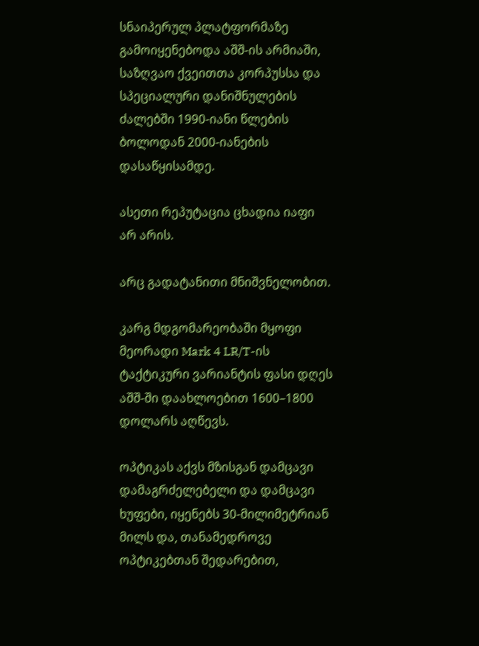სნაიპერულ პლატფორმაზე გამოიყენებოდა აშშ-ის არმიაში, საზღვაო ქვეითთა კორპუსსა და სპეციალური დანიშნულების ძალებში 1990-იანი წლების ბოლოდან 2000-იანების დასაწყისამდე.

ასეთი რეპუტაცია ცხადია იაფი არ არის.

არც გადატანითი მნიშვნელობით.

კარგ მდგომარეობაში მყოფი მეორადი Mark 4 LR/T-ის ტაქტიკური ვარიანტის ფასი დღეს აშშ-ში დაახლოებით 1600–1800 დოლარს აღწევს.

ოპტიკას აქვს მზისგან დამცავი დამაგრძელებელი და დამცავი ხუფები, იყენებს 30-მილიმეტრიან მილს და, თანამედროვე ოპტიკებთან შედარებით,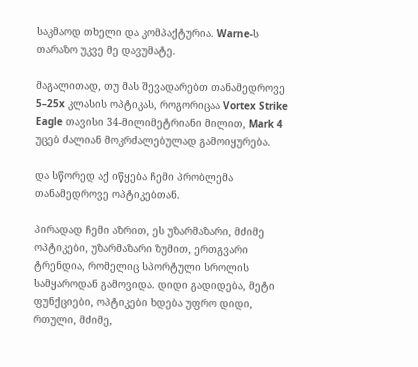საკმაოდ თხელი და კომპაქტურია. Warne-ს თარაზო უკვე მე დავუმატე.

მაგალითად, თუ მას შევადარებთ თანამედროვე 5–25x კლასის ოპტიკას, როგორიცაა Vortex Strike Eagle თავისი 34-მილიმეტრიანი მილით, Mark 4 უცებ ძალიან მოკრძალებულად გამოიყურება.

და სწორედ აქ იწყება ჩემი პრობლემა თანამედროვე ოპტიკებთან.

პირადად ჩემი აზრით, ეს უზარმაზარი, მძიმე ოპტიკები, უზარმაზარი ზუმით, ერთგვარი ტრენდია, რომელიც სპორტული სროლის სამყაროდან გამოვიდა. დიდი გადიდება, მეტი ფუნქციები, ოპტიკები ხდება უფრო დიდი, რთული, მძიმე,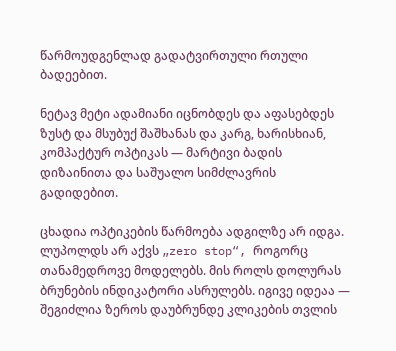წარმოუდგენლად გადატვირთული რთული ბადეებით.

ნეტავ მეტი ადამიანი იცნობდეს და აფასებდეს ზუსტ და მსუბუქ შაშხანას და კარგ, ხარისხიან, კომპაქტურ ოპტიკას — მარტივი ბადის დიზაინითა და საშუალო სიმძლავრის გადიდებით.

ცხადია ოპტიკების წარმოება ადგილზე არ იდგა. ლუპოლდს არ აქვს „zero stop“, როგორც თანამედროვე მოდელებს. მის როლს დოლურას ბრუნების ინდიკატორი ასრულებს. იგივე იდეაა — შეგიძლია ზეროს დაუბრუნდე კლიკების თვლის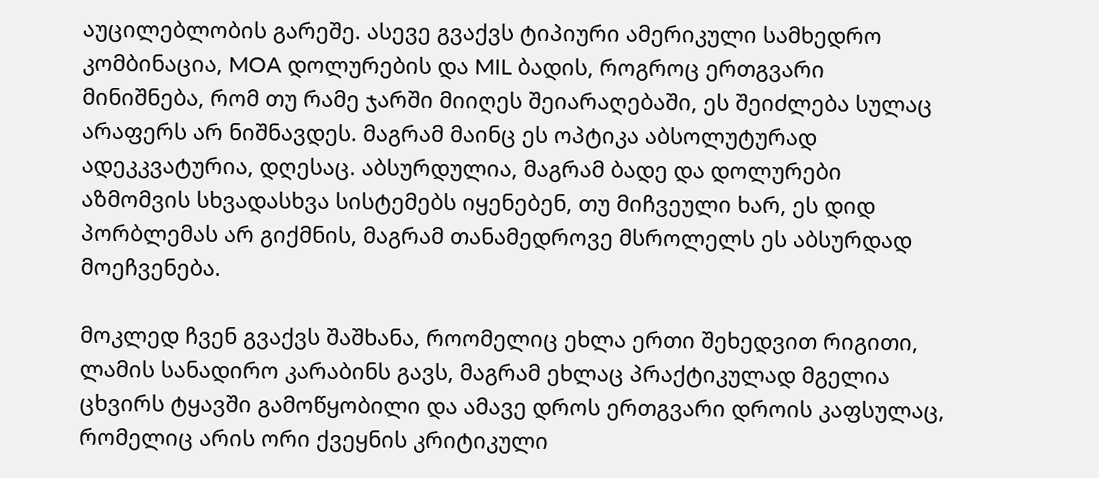აუცილებლობის გარეშე. ასევე გვაქვს ტიპიური ამერიკული სამხედრო კომბინაცია, MOA დოლურების და MIL ბადის, როგროც ერთგვარი მინიშნება, რომ თუ რამე ჯარში მიიღეს შეიარაღებაში, ეს შეიძლება სულაც არაფერს არ ნიშნავდეს. მაგრამ მაინც ეს ოპტიკა აბსოლუტურად ადეკკვატურია, დღესაც. აბსურდულია, მაგრამ ბადე და დოლურები აზმომვის სხვადასხვა სისტემებს იყენებენ, თუ მიჩვეული ხარ, ეს დიდ პორბლემას არ გიქმნის, მაგრამ თანამედროვე მსროლელს ეს აბსურდად მოეჩვენება.

მოკლედ ჩვენ გვაქვს შაშხანა, როომელიც ეხლა ერთი შეხედვით რიგითი, ლამის სანადირო კარაბინს გავს, მაგრამ ეხლაც პრაქტიკულად მგელია ცხვირს ტყავში გამოწყობილი და ამავე დროს ერთგვარი დროის კაფსულაც, რომელიც არის ორი ქვეყნის კრიტიკული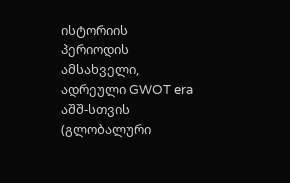ისტორიის პერიოდის ამსახველი, ადრეული GWOT era აშშ-სთვის (გლობალური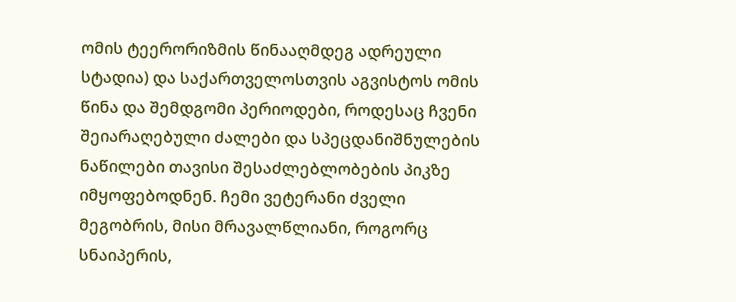ომის ტეერორიზმის წინააღმდეგ ადრეული სტადია) და საქართველოსთვის აგვისტოს ომის წინა და შემდგომი პერიოდები, როდესაც ჩვენი შეიარაღებული ძალები და სპეცდანიშნულების ნაწილები თავისი შესაძლებლობების პიკზე იმყოფებოდნენ. ჩემი ვეტერანი ძველი მეგობრის, მისი მრავალწლიანი, როგორც სნაიპერის,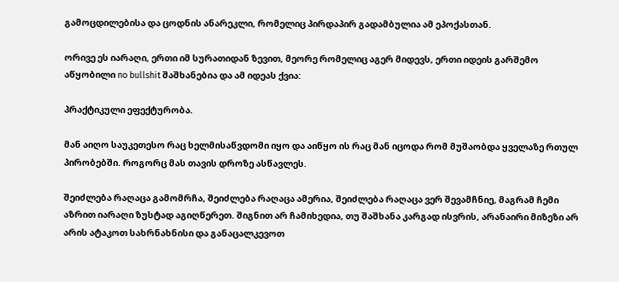გამოცდილებისა და ცოდნის ანარეკლი, რომელიც პირდაპირ გადამბულია ამ ეპოქასთან.

ორივე ეს იარაღი, ერთი იმ სურათიდან ზევით, მეორე რომელიც აგერ მიდევს, ერთი იდეის გარშემო აწყობილი no bullshit შაშხანებია და ამ იდეას ქვია:

პრაქტიკული ეფექტურობა.

მან აიღო საუკეთესო რაც ხელმისაწვდომი იყო და აიწყო ის რაც მან იცოდა რომ მუშაობდა ყველაზე რთულ პირობებში. Როგორც მას თავის დროზე ასწავლეს.

შეიძლება რაღაცა გამომრჩა, შეიძლება რაღაცა ამერია, შეიძლება რაღაცა ვერ შევამჩნიე, მაგრამ ჩემი აზრით იარაღი ზუსტად აგიღწერეთ. შიგნით არ ჩამიხედია, თუ შაშხანა კარგად ისვრის, არანაირი მიზეზი არ არის ატაკოთ სახრნახნისი და განაცალკევოთ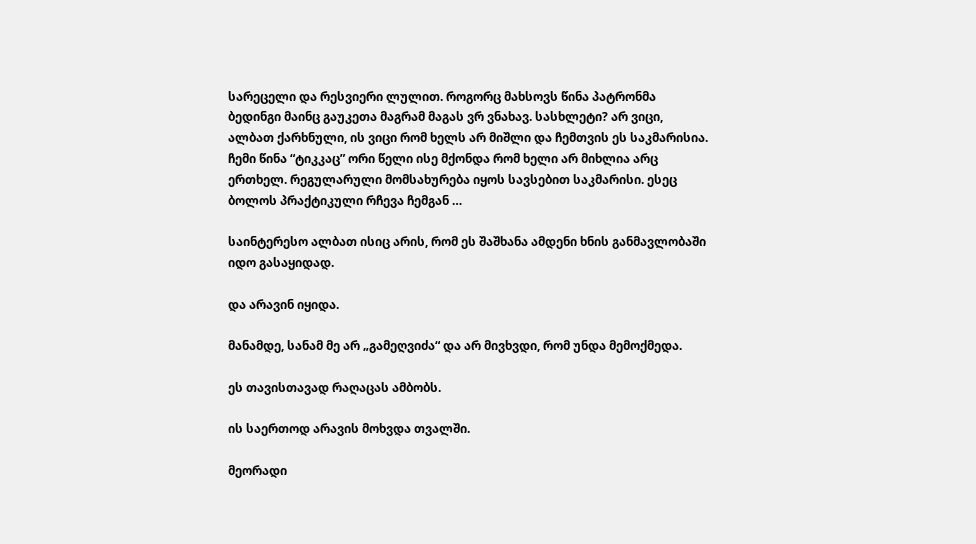სარეცელი და რესვიერი ლულით. როგორც მახსოვს წინა პატრონმა ბედინგი მაინც გაუკეთა მაგრამ მაგას ვრ ვნახავ. სასხლეტი? არ ვიცი, ალბათ ქარხნული, ის ვიცი რომ ხელს არ მიშლი და ჩემთვის ეს საკმარისია. ჩემი წინა “ტიკკაც” ორი წელი ისე მქონდა რომ ხელი არ მიხლია არც ერთხელ. რეგულარული მომსახურება იყოს სავსებით საკმარისი. ესეც ბოლოს პრაქტიკული რჩევა ჩემგან …

საინტერესო ალბათ ისიც არის, რომ ეს შაშხანა ამდენი ხნის განმავლობაში იდო გასაყიდად.

და არავინ იყიდა.

მანამდე, სანამ მე არ „გამეღვიძა“ და არ მივხვდი, რომ უნდა მემოქმედა.

ეს თავისთავად რაღაცას ამბობს.

ის საერთოდ არავის მოხვდა თვალში.

მეორადი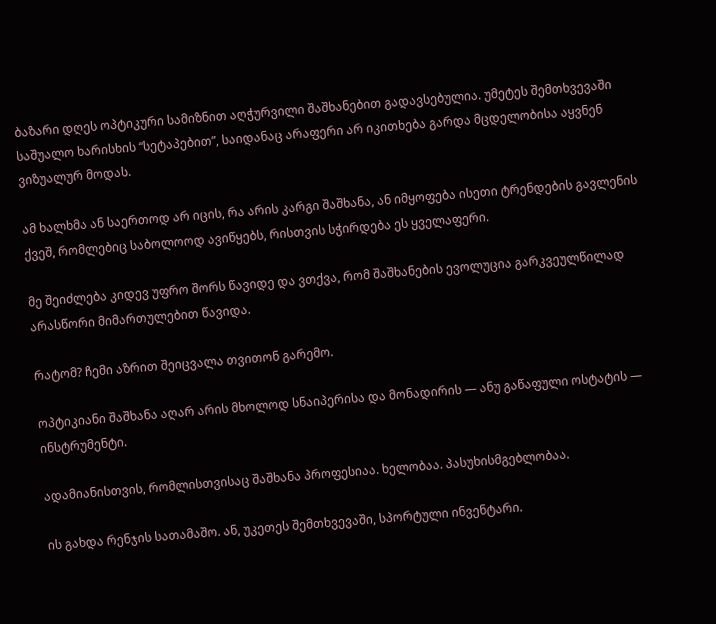ბაზარი დღეს ოპტიკური სამიზნით აღჭურვილი შაშხანებით გადავსებულია. უმეტეს შემთხვევაში საშუალო ხარისხის “სეტაპებით”, საიდანაც არაფერი არ იკითხება გარდა მცდელობისა აყვნენ ვიზუალურ მოდას.

ამ ხალხმა ან საერთოდ არ იცის, რა არის კარგი შაშხანა, ან იმყოფება ისეთი ტრენდების გავლენის ქვეშ, რომლებიც საბოლოოდ ავიწყებს, რისთვის სჭირდება ეს ყველაფერი.

მე შეიძლება კიდევ უფრო შორს წავიდე და ვთქვა, რომ შაშხანების ევოლუცია გარკვეულწილად არასწორი მიმართულებით წავიდა.

რატომ? ჩემი აზრით შეიცვალა თვითონ გარემო.

ოპტიკიანი შაშხანა აღარ არის მხოლოდ სნაიპერისა და მონადირის — ანუ გაწაფული ოსტატის — ინსტრუმენტი.

ადამიანისთვის, რომლისთვისაც შაშხანა პროფესიაა. ხელობაა. პასუხისმგებლობაა.

ის გახდა რენჯის სათამაშო. ან, უკეთეს შემთხვევაში, სპორტული ინვენტარი.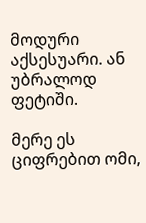მოდური აქსესუარი. ან უბრალოდ ფეტიში.

მერე ეს ციფრებით ომი,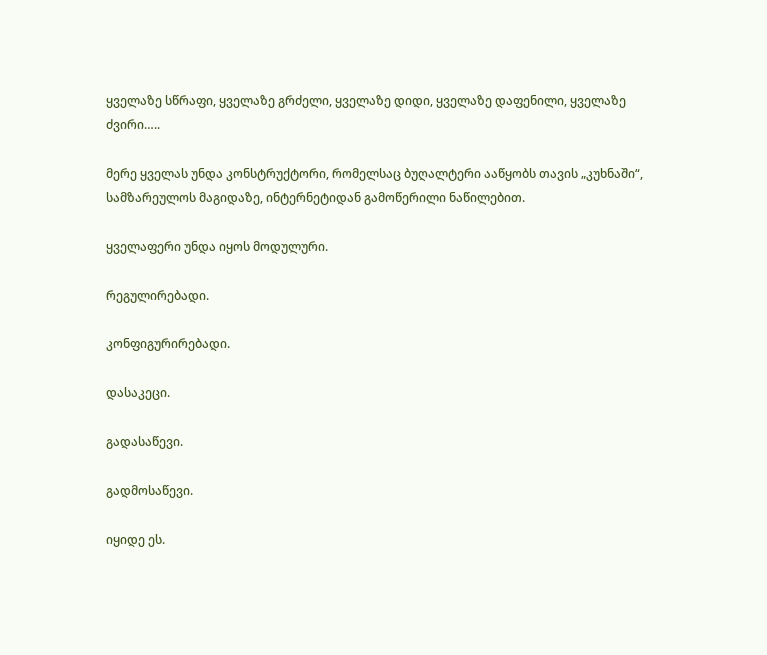ყველაზე სწრაფი, ყველაზე გრძელი, ყველაზე დიდი, ყველაზე დაფენილი, ყველაზე ძვირი…..

მერე ყველას უნდა კონსტრუქტორი, რომელსაც ბუღალტერი ააწყობს თავის „კუხნაში“, სამზარეულოს მაგიდაზე, ინტერნეტიდან გამოწერილი ნაწილებით.

ყველაფერი უნდა იყოს მოდულური.

რეგულირებადი.

კონფიგურირებადი.

დასაკეცი.

გადასაწევი.

გადმოსაწევი.

იყიდე ეს.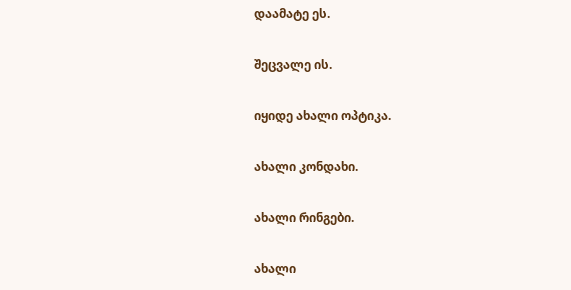დაამატე ეს.

შეცვალე ის.

იყიდე ახალი ოპტიკა.

ახალი კონდახი.

ახალი რინგები.

ახალი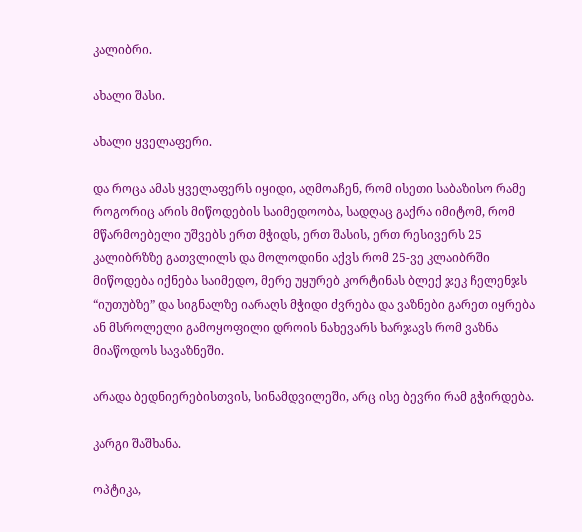კალიბრი.

ახალი შასი.

ახალი ყველაფერი.

და როცა ამას ყველაფერს იყიდი, აღმოაჩენ, რომ ისეთი საბაზისო რამე როგორიც არის მიწოდების საიმედოობა, სადღაც გაქრა იმიტომ, რომ მწარმოებელი უშვებს ერთ მჭიდს, ერთ შასის, ერთ რესივერს 25 კალიბრზზე გათვლილს და მოლოდინი აქვს რომ 25-ვე კლაიბრში მიწოდება იქნება საიმედო, მერე უყურებ კორტინას ბლექ ჯეკ ჩელენჯს “იუთუბზე” და სიგნალზე იარაღს მჭიდი ძვრება და ვაზნები გარეთ იყრება ან მსროლელი გამოყოფილი დროის ნახევარს ხარჯავს რომ ვაზნა მიაწოდოს სავაზნეში.

არადა ბედნიერებისთვის, სინამდვილეში, არც ისე ბევრი რამ გჭირდება.

კარგი შაშხანა.

ოპტიკა,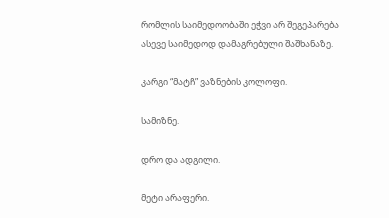რომლის საიმედოობაში ეჭვი არ შეგეპარება ასევე საიმედოდ დამაგრებული შაშხანაზე.

კარგი “მატჩ” ვაზნების კოლოფი.

სამიზნე.

დრო და ადგილი.

მეტი არაფერი.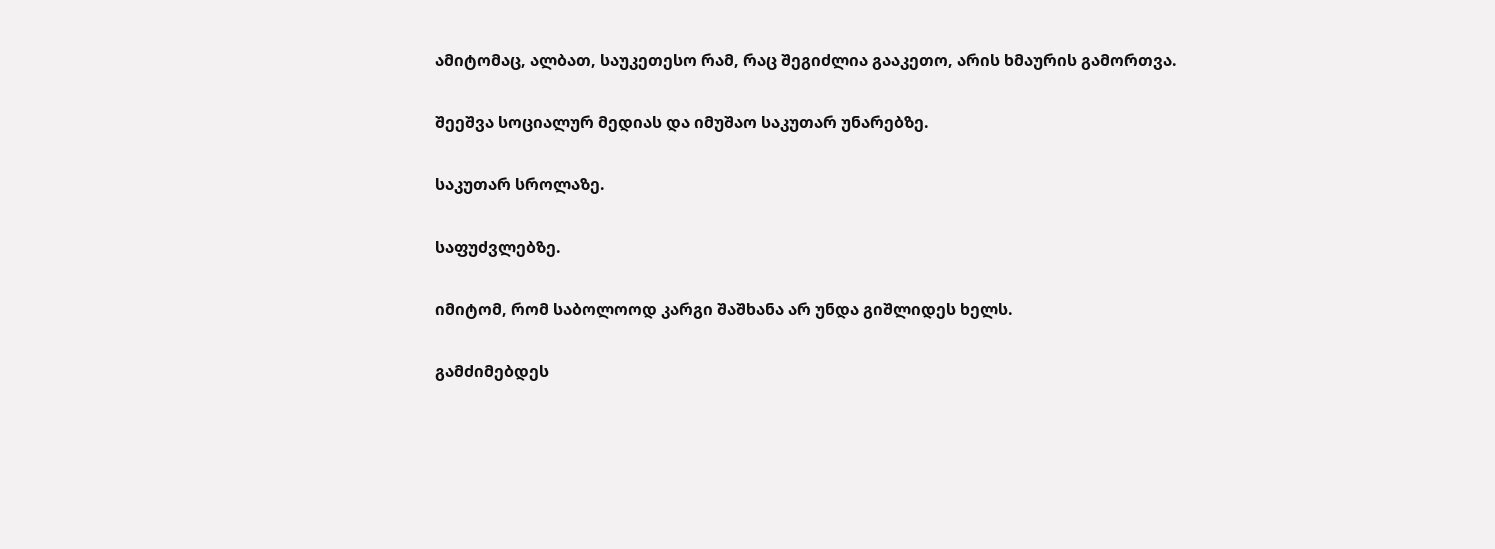ამიტომაც, ალბათ, საუკეთესო რამ, რაც შეგიძლია გააკეთო, არის ხმაურის გამორთვა.

შეეშვა სოციალურ მედიას და იმუშაო საკუთარ უნარებზე.

საკუთარ სროლაზე.

საფუძვლებზე.

იმიტომ, რომ საბოლოოდ კარგი შაშხანა არ უნდა გიშლიდეს ხელს.

გამძიმებდეს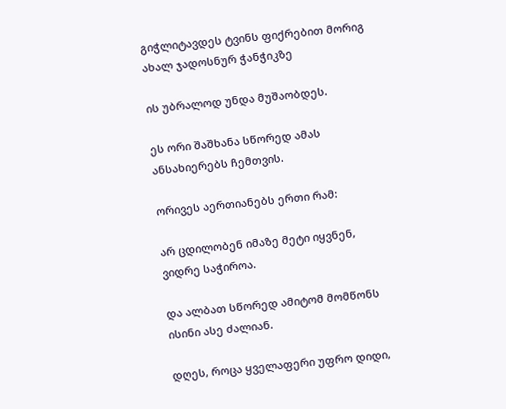გიჭლიტავდეს ტვინს ფიქრებით მორიგ ახალ ჯადოსნურ ჭანჭიკზე

ის უბრალოდ უნდა მუშაობდეს.

ეს ორი შაშხანა სწორედ ამას ანსახიერებს ჩემთვის.

ორივეს აერთიანებს ერთი რამ:

არ ცდილობენ იმაზე მეტი იყვნენ, ვიდრე საჭიროა.

და ალბათ სწორედ ამიტომ მომწონს ისინი ასე ძალიან.

დღეს, როცა ყველაფერი უფრო დიდი,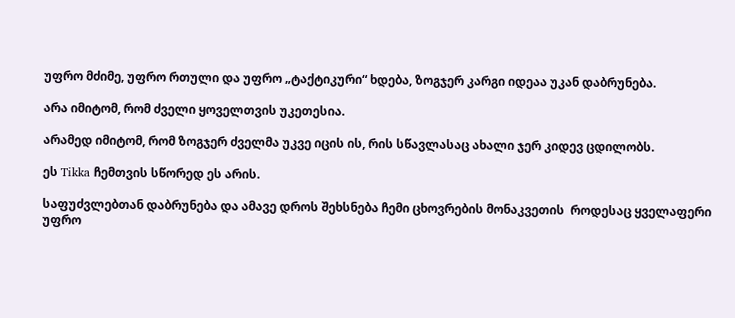უფრო მძიმე, უფრო რთული და უფრო „ტაქტიკური“ ხდება, ზოგჯერ კარგი იდეაა უკან დაბრუნება.

არა იმიტომ, რომ ძველი ყოველთვის უკეთესია.

არამედ იმიტომ, რომ ზოგჯერ ძველმა უკვე იცის ის, რის სწავლასაც ახალი ჯერ კიდევ ცდილობს.

ეს Tikka ჩემთვის სწორედ ეს არის.

საფუძვლებთან დაბრუნება და ამავე დროს შეხსნება ჩემი ცხოვრების მონაკვეთის  როდესაც ყველაფერი უფრო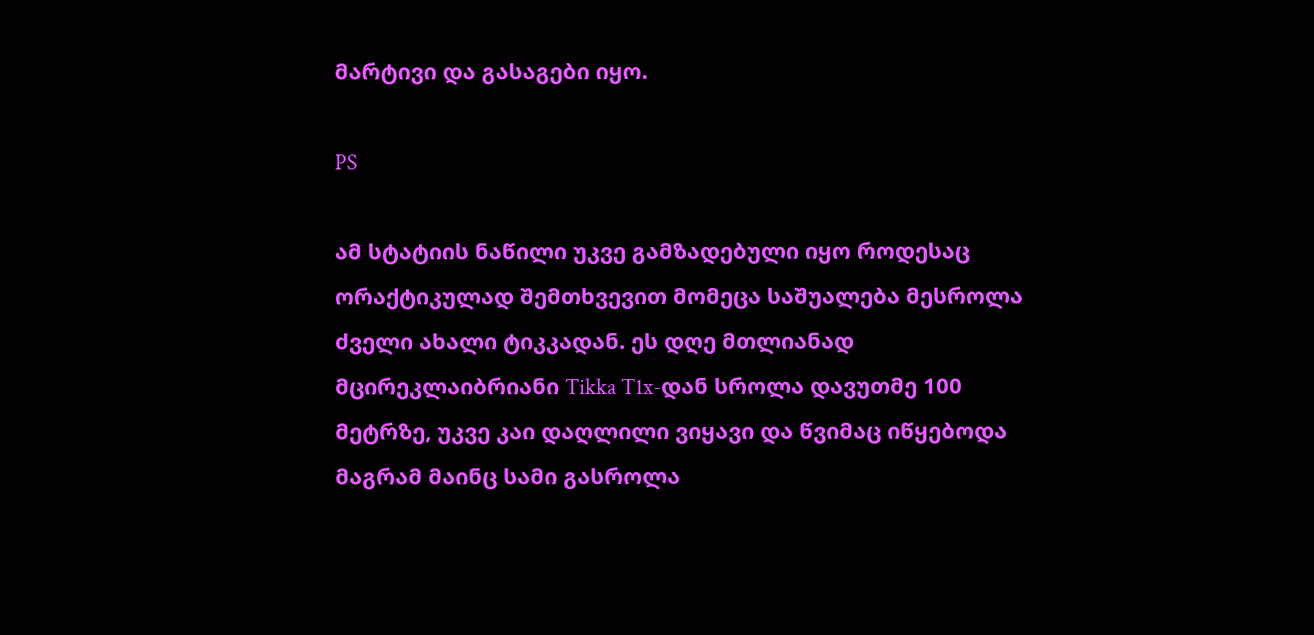მარტივი და გასაგები იყო.

PS

ამ სტატიის ნაწილი უკვე გამზადებული იყო როდესაც ორაქტიკულად შემთხვევით მომეცა საშუალება მესროლა ძველი ახალი ტიკკადან. ეს დღე მთლიანად მცირეკლაიბრიანი Tikka T1x-დან სროლა დავუთმე 100 მეტრზე, უკვე კაი დაღლილი ვიყავი და წვიმაც იწყებოდა მაგრამ მაინც სამი გასროლა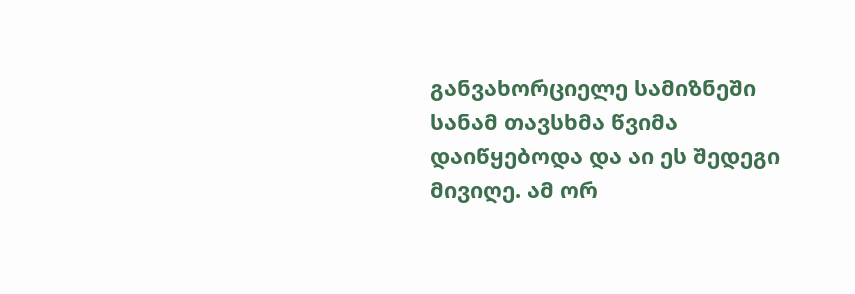განვახორციელე სამიზნეში სანამ თავსხმა წვიმა დაიწყებოდა და აი ეს შედეგი მივიღე. ამ ორ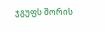ჯგუფს შორის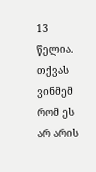13 წელია. თქვას ვინმემ რომ ეს არ არის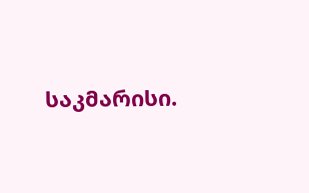საკმარისი.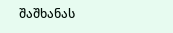შაშხანას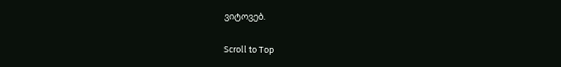ვიტოვებ.

Scroll to Top